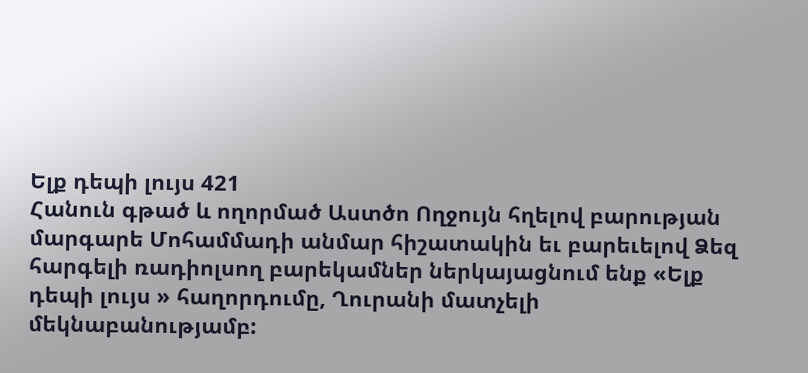Ելք դեպի լույս 421
Հանուն գթած և ողորմած Աստծո Ողջույն հղելով բարության մարգարե Մոհամմադի անմար հիշատակին եւ բարեւելով Ձեզ հարգելի ռադիոլսող բարեկամներ ներկայացնում ենք «Ելք դեպի լույս » հաղորդումը, Ղուրանի մատչելի մեկնաբանությամբ: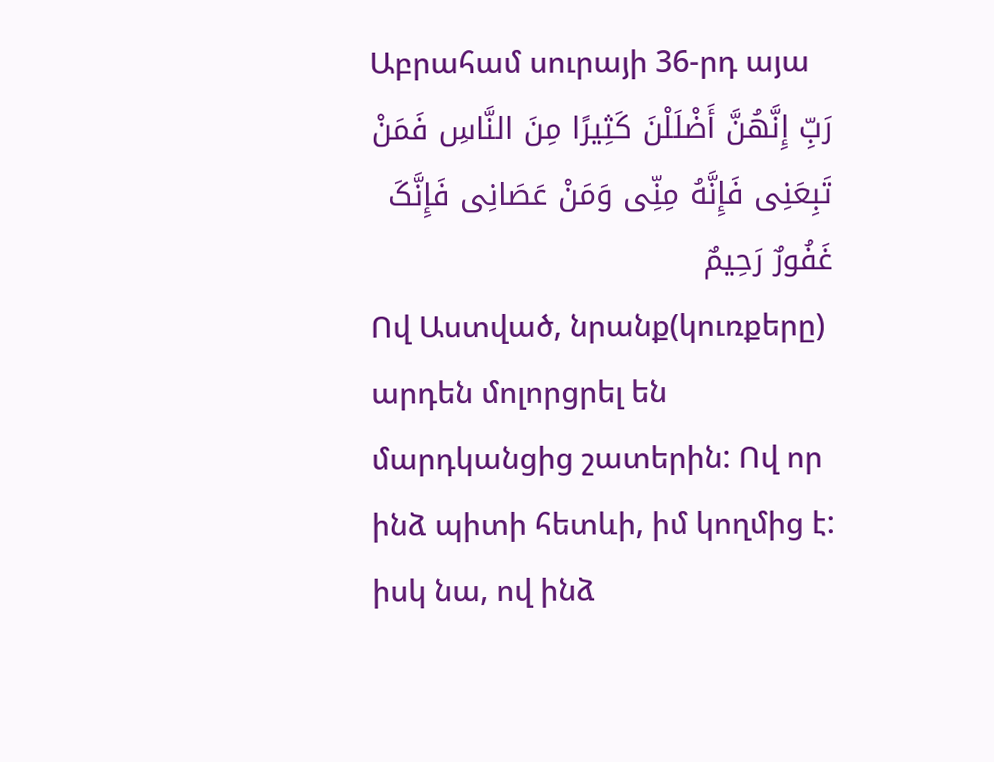Աբրահամ սուրայի 36-րդ այա
رَبِّ إِنَّهُنَّ أَضْلَلْنَ کَثِیرًا مِنَ النَّاسِ فَمَنْ تَبِعَنِی فَإِنَّهُ مِنِّی وَمَنْ عَصَانِی فَإِنَّکَ غَفُورٌ رَحِیمٌ
Ով Աստված, նրանք(կուռքերը) արդեն մոլորցրել են մարդկանցից շատերին: Ով որ ինձ պիտի հետևի, իմ կողմից է: իսկ նա, ով ինձ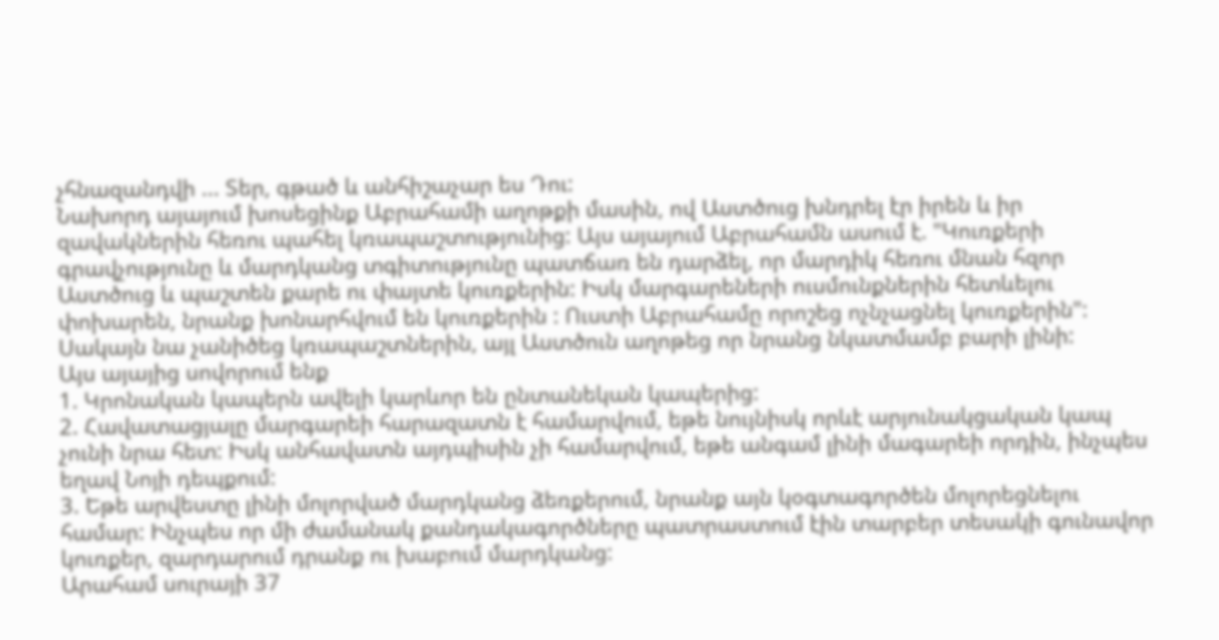չհնազանդվի ... Տեր, գթած և անհիշաչար ես Դու:
Նախորդ այայում խոսեցինք Աբրահամի աղոթքի մասին, ով Աստծուց խնդրել էր իրեն և իր զավակներին հեռու պահել կռապաշտությունից: Այս այայում Աբրահամն ասում է. "Կուռքերի գրավչությունը և մարդկանց տգիտությունը պատճառ են դարձել, որ մարդիկ հեռու մնան հզոր Աստծուց և պաշտեն քարե ու փայտե կուռքերին: Իսկ մարգարեների ուսմունքներին հետևելու փոխարեն, նրանք խոնարհվում են կուռքերին : Ուստի Աբրահամը որոշեց ոչնչացնել կուռքերին": Սակայն նա չանիծեց կռապաշտներին, այլ Աստծուն աղոթեց որ նրանց նկատմամբ բարի լինի:
Այս այայից սովորում ենք
1. Կրոնական կապերն ավելի կարևոր են ընտանեկան կապերից:
2. Հավատացյալը մարգարեի հարազատն է համարվում, եթե նույնիսկ որևէ արյունակցական կապ չունի նրա հետ: Իսկ անհավատն այդպիսին չի համարվում, եթե անգամ լինի մագարեի որդին, ինչպես եղավ Նոյի դեպքում:
3. Եթե արվեստը լինի մոլորված մարդկանց ձեռքերում, նրանք այն կօգտագործեն մոլորեցնելու համար: Ինչպես որ մի ժամանակ քանդակագործները պատրաստում էին տարբեր տեսակի գունավոր կուռքեր, զարդարում դրանք ու խաբում մարդկանց:
Արահամ սուրայի 37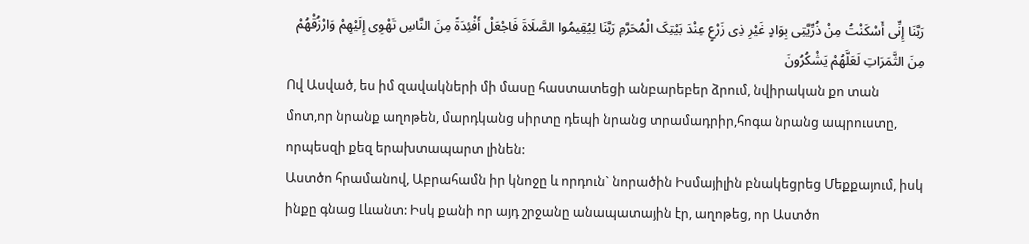رَبَّنَا إِنِّی أَسْکَنْتُ مِنْ ذُرِّیَّتِی بِوَادٍ غَیْرِ ذِی زَرْعٍ عِنْدَ بَیْتِکَ الْمُحَرَّمِ رَبَّنَا لِیُقِیمُوا الصَّلَاةَ فَاجْعَلْ أَفْئِدَةً مِنَ النَّاسِ تَهْوِی إِلَیْهِمْ وَارْزُقْهُمْ مِنَ الثَّمَرَاتِ لَعَلَّهُمْ یَشْکُرُونَ
Ով Ասված, ես իմ զավակների մի մասը հաստատեցի անբարեբեր ձրում, նվիրական քո տան մոտ,որ նրանք աղոթեն, մարդկանց սիրտը դեպի նրանց տրամադրիր,հոգա նրանց ապրուստը, որպեսզի քեզ երախտապարտ լինեն:
Աստծո հրամանով, Աբրահամն իր կնոջը և որդուն` նորածին Իսմայիլին բնակեցրեց Մեքքայում, իսկ ինքը գնաց Լևանտ: Իսկ քանի որ այդ շրջանը անապատային էր, աղոթեց, որ Աստծո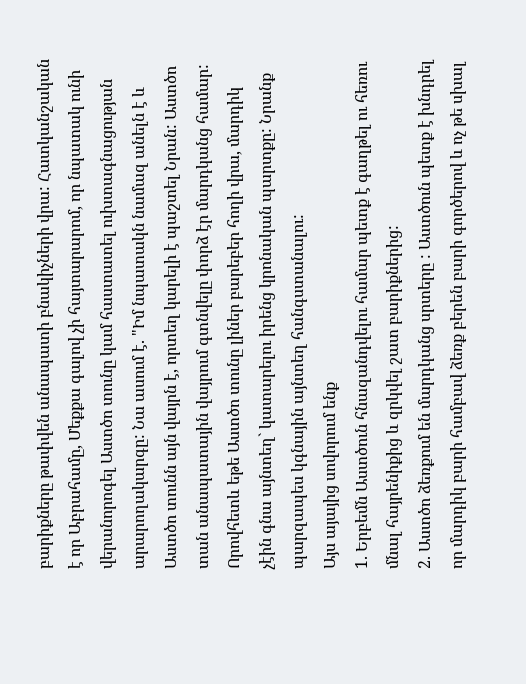բարիքները թափվեն անապատի բնակիչների վրա: Հատկանշական է որ Աբրահամը, Մեքքա գալով չի հայտարարոմ, որ նպատակ ունի վերանորոգել Աստծո տունը կամ հաստատել ուխտագնացության արարողակարգը: Նա ասում է. "Իմ նպատակն նամազ անելն է և Աստծո տունն այն վայրն է, որտեղ կարելի է պաշտել Նրան: Աստծո տան անապատային վայրում գտնվելը փորձ էր մարդկանց համար: Որովհետև եթե Աստծո տունը լիներ բարեբեր հողի վրա, մարդիկ չէին գնա այնտեղ` կատարելու իրենց կրոնական պարտքը: Նրանք պարզապես կգնային այնտեղ հանգստանալու:
Այս այայից սովորում ենք
1. Երբեմն Աստծուն հնազանդվելու համար պետք է գաղթել ու հեռու մնալ հայրենիքից և զրկվել շատ բարիքներից:
2. Աստծո ձեռքում են մարդկանց սրտերը : Աստծուն պետք է խնդրել որ մարդիկ բարի համբավ ձեռք բերեն բարի գործերով և ոչ թե սխալ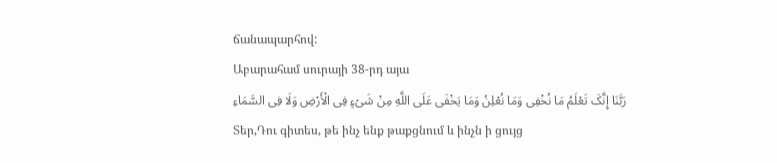ճանապարհով:
Աբարահամ սուրայի 38-րդ այա
رَبَّنَا إِنَّکَ تَعْلَمُ مَا نُخْفِی وَمَا نُعْلِنُ وَمَا یَخْفَى عَلَى اللَّهِ مِنْ شَیْءٍ فِی الْأَرْضِ وَلَا فِی السَّمَاءِ
Տեր,Դու գիտես, թե ինչ ենք թաքցնում և ինչն ի ցույց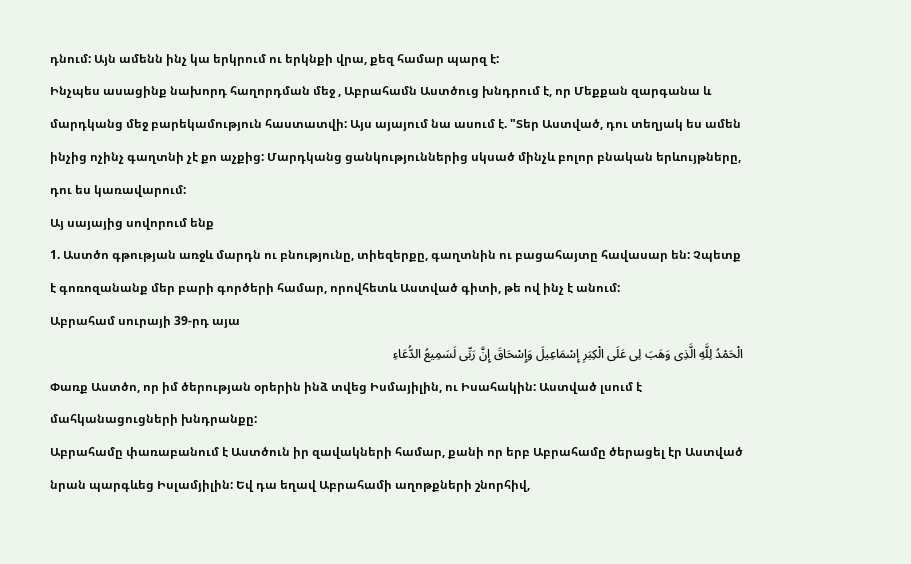դնում: Այն ամենն ինչ կա երկրում ու երկնքի վրա, քեզ համար պարզ է:
Ինչպես ասացինք նախորդ հաղորդման մեջ , Աբրահամն Աստծուց խնդրում է, որ Մեքքան զարգանա և մարդկանց մեջ բարեկամություն հաստատվի: Այս այայում նա ասում է. "Տեր Աստված, դու տեղյակ ես ամեն ինչից ոչինչ գաղտնի չէ քո աչքից: Մարդկանց ցանկություններից սկսած մինչև բոլոր բնական երևույթները, դու ես կառավարում:
Այ սայայից սովորում ենք
1. Աստծո գթության առջև մարդն ու բնությունը, տիեզերքը, գաղտնին ու բացահայտը հավասար են: Չպետք է գոռոզանանք մեր բարի գործերի համար, որովհետև Աստված գիտի, թե ով ինչ է անում:
Աբրահամ սուրայի 39-րդ այա
الْحَمْدُ لِلَّهِ الَّذِی وَهَبَ لِی عَلَى الْکِبَرِ إِسْمَاعِیلَ وَإِسْحَاقَ إِنَّ رَبِّی لَسَمِیعُ الدُّعَاءِ
Փառք Աստծո, որ իմ ծերության օրերին ինձ տվեց Իսմայիլին, ու Իսահակին: Աստված լսում է մահկանացուցների խնդրանքը:
Աբրահամը փառաբանում է Աստծուն իր զավակների համար, քանի որ երբ Աբրահամը ծերացել էր Աստված նրան պարգևեց Իսլամյիլին: Եվ դա եղավ Աբրահամի աղոթքների շնորհիվ,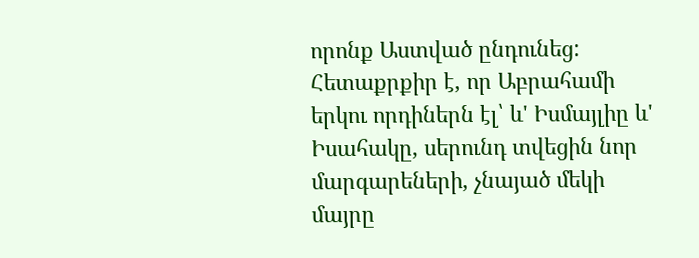որոնք Աստված ընդունեց: Հետաքրքիր է, որ Աբրահամի երկու որդիներն էլ՝ և' Իսմայլիը և' Իսահակը, սերունդ տվեցին նոր մարգարեների, չնայած մեկի մայրը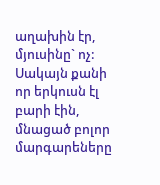աղախին էր, մյուսինը` ոչ: Սակայն քանի որ երկուսն էլ բարի էին, մնացած բոլոր մարգարեները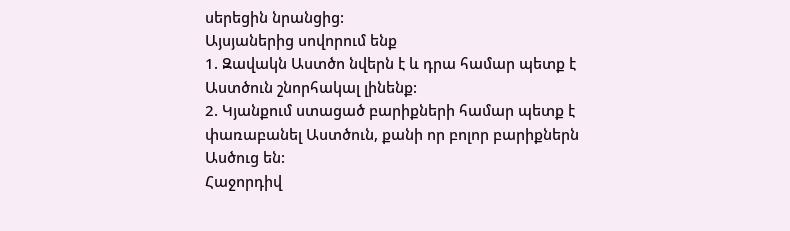սերեցին նրանցից:
Այսյաներից սովորում ենք
1. Զավակն Աստծո նվերն է և դրա համար պետք է Աստծուն շնորհակալ լինենք:
2. Կյանքում ստացած բարիքների համար պետք է փառաբանել Աստծուն, քանի որ բոլոր բարիքներն Ասծուց են:
Հաջորդիվ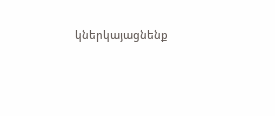կներկայացնենք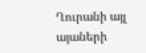Ղուրանի այլ այաների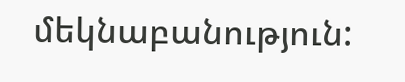մեկնաբանություն: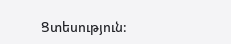Ցտեսություն: